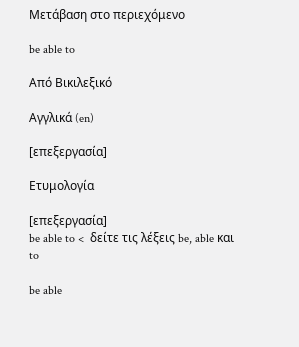Μετάβαση στο περιεχόμενο

be able to

Από Βικιλεξικό

Αγγλικά (en)

[επεξεργασία]

Ετυμολογία

[επεξεργασία]
be able to <  δείτε τις λέξεις be, able και to

be able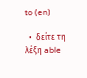to (en)

  •  δείτε τη λέξη able